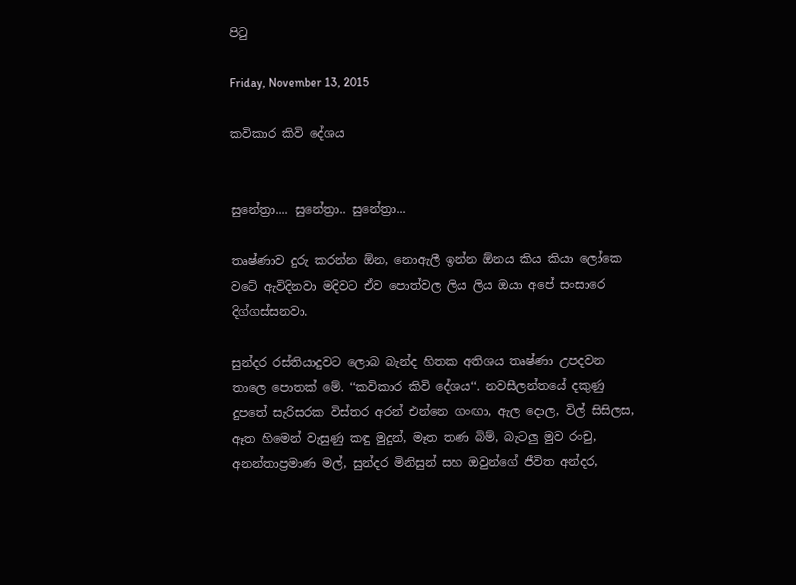පිටු

Friday, November 13, 2015

කවිකාර කිවි දේශය


සුනේත්‍රා.... සුනේත්‍රා.. සුනේත්‍රා...

තෘෂ්ණාව දුරු කරන්න ඕන, නොඇලී ඉන්න ඕනය කිය කියා ලෝකෙ වටේ ඇවිදිනවා මදිවට ඒව පොත්වල ලිය ලිය ඔයා අපේ සංසාරෙ දිග්ගස්සනවා.

සුන්දර රස්තියාදුවට ලොබ බැන්ද හිතක අතිශය තෘෂ්ණා උපදවන තාලෙ පොතක් මේ. ‘‘කවිකාර කිවි දේශය‘‘. නවසීලන්තයේ දකුණු දුපතේ සැරිසරක විස්තර අරන් එන්නෙ ගංඟා, ඇල දොල, විල් සිසිලස, ඈත හිමෙන් වැසුණු කඳු මුදුන්, මෑත තණ බිම්, බැටලු මුව රංචු, අනන්තාප්‍රමාණ මල්, සුන්දර මිනිසුන් සහ ඔවුන්ගේ ජීවිත අන්දර,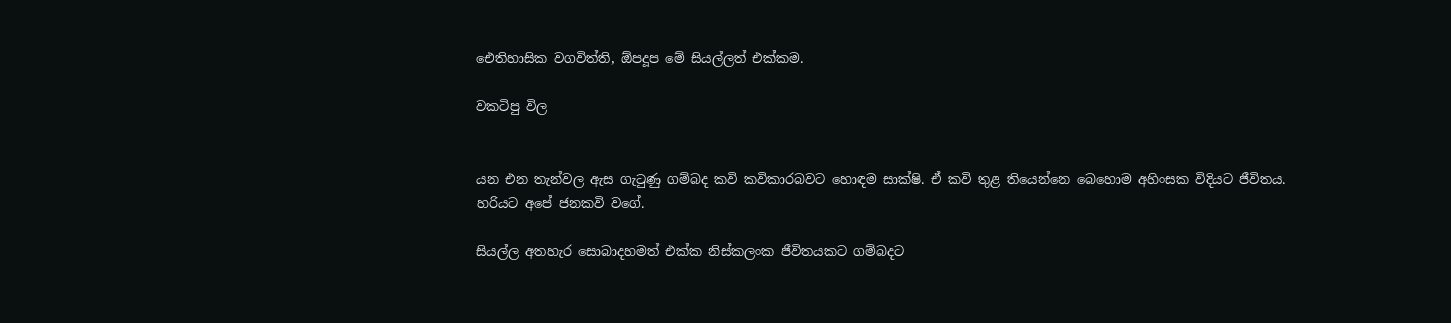ඓතිහාසික වගවිත්ති, ඕපදූප මේ සියල්ලත් එක්කම.

වකටිපු විල


යන එන තැන්වල ඇස ගැටුණු ගම්බද කවි කවිකාරබවට හොඳම සාක්ෂි. ඒ කවි තුළ තියෙන්නෙ බෙහොම අහිංසක විදියට ජීවිතය. හරියට අපේ ජනකවි වගේ.

සියල්ල අතහැර සොබාදහමත් එක්ක නිස්කලංක ජීවිතයකට ගම්බදට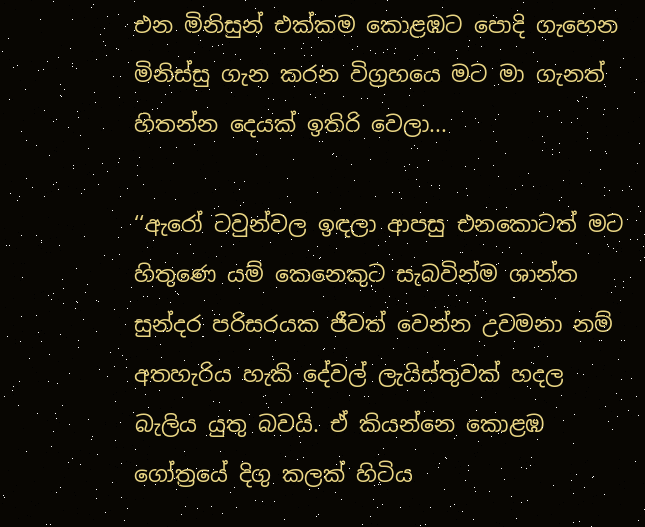එන මිනිසුන් එක්කම කොළඹට පොදි ගැහෙන මිනිස්සු ගැන කරන විග්‍රහයෙ මට මා ගැනත් හිතන්න දෙයක් ඉතිරි වෙලා...

‘‘ඇරෝ ටවුන්වල ඉඳලා ආපසු එනකොටත් මට හිතුණෙ යම් කෙනෙකුට සැබවින්ම ශාන්ත සුන්දර පරිසරයක ජීවත් වෙන්න උවමනා නම් අතහැරිය හැකි දේවල් ලැයිස්තුවක් හදල බැලිය යුතු බවයි. ඒ කියන්නෙ කොළඹ ගෝත්‍රයේ දිගු කලක් හිටිය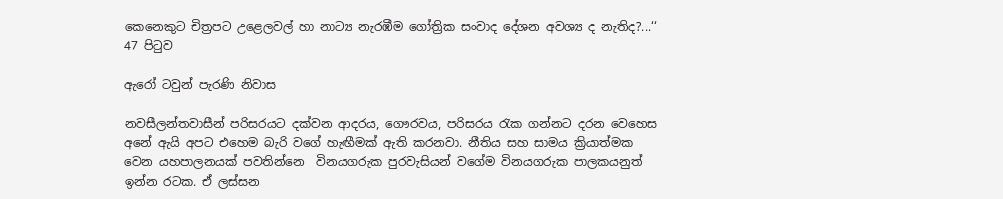කෙනෙකුට චිත්‍රපට උළෙලවල් හා නාට්‍ය නැරඹීම ගෝත්‍රික සංවාද දේශන අවශ්‍ය ද නැතිද?...‘‘ 47 පිටුව

ඇරෝ ටවුන් පැරණි නිවාස

නවසීලන්තවාසීන් පරිසරයට දක්වන ආදරය, ගෞරවය, පරිසරය රැක ගන්නට දරන වෙහෙස අනේ ඇයි අපට එහෙම බැරි වගේ හැඟීමක් ඇති කරනවා. නීතිය සහ සාමය ක්‍රියාත්මක වෙන යහපාලනයක් පවතින්නෙ  විනයගරුක පුරවැසියන් වගේම විනයගරුක පාලකයනුත් ඉන්න රටක. ඒ ලස්සන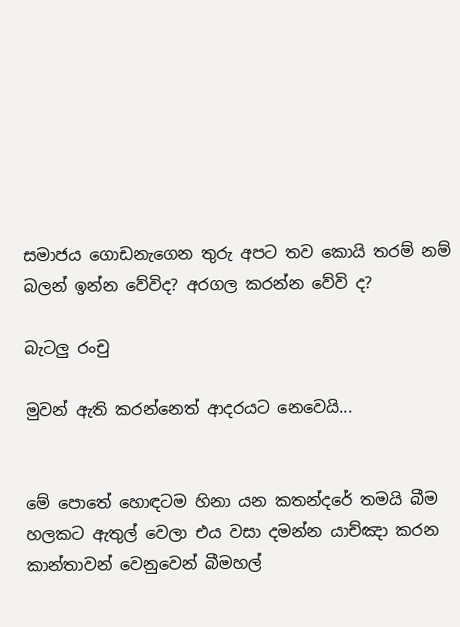සමාජය ගොඩනැගෙන තුරු අපට තව කොයි තරම් නම් බලන් ඉන්න වේවිද? අරගල කරන්න වේවි ද?

බැටලු රංචු

මුවන් ඇති කරන්නෙත් ආදරයට නෙවෙයි...


මේ පොතේ හොඳටම හිනා යන කතන්දරේ තමයි බීම හලකට ඇතුල් වෙලා එය වසා දමන්න යාච්ඤා කරන කාන්තාවන් වෙනුවෙන් බීමහල්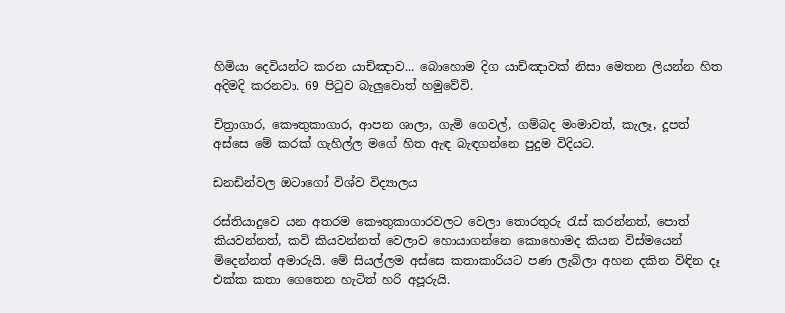හිමියා දෙවියන්ට කරන යාච්ඤාව... බොහොම දිග යාච්ඤාවක් නිසා මෙතන ලියන්න හිත අදිමදි කරනවා. 69 පිටුව බැලුවොත් හමුවේවි.

චිත්‍රාගාර, කෞතුකාගාර, ආපන ශාලා, ගැමි ගෙවල්, ගම්බද මංමාවත්, කැලෑ, දූපත් අස්සෙ මේ කරක් ගැහිල්ල මගේ හිත ඇඳ බැඳගන්නෙ පුදුම විදියට.

ඩනඩින්වල ඔටාගෝ විශ්ව විද්‍යාලය

රස්තියාදුවෙ යන අතරම කෞතුකාගාරවලට වෙලා තොරතුරු රැස් කරන්නත්, පොත් කියවන්නත්, කවි කියවන්නත් වෙලාව හොයාගන්නෙ කොහොමද කියන විස්මයෙන් මිදෙන්නත් අමාරුයි. මේ සියල්ලම අස්සෙ කතාකාරියට පණ ලැබිලා අහන දකින විඳින දෑ එක්ක කතා ගෙතෙන හැටිත් හරි අපූරුයි.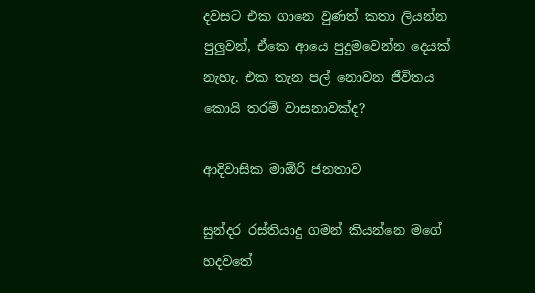දවසට එක ගානෙ වුණත් කතා ලියන්න පුලුවන්, ඒකෙ ආයෙ පුදුමවෙන්න දෙයක් නැහැ. එක තැන පල් නොවන ජීවිතය කොයි තරම් වාසනාවක්ද?

ආදිවාසික මාඕරි ජනතාව

සුන්දර රස්තියාදු ගමන් කියන්නෙ මගේ හදවතේ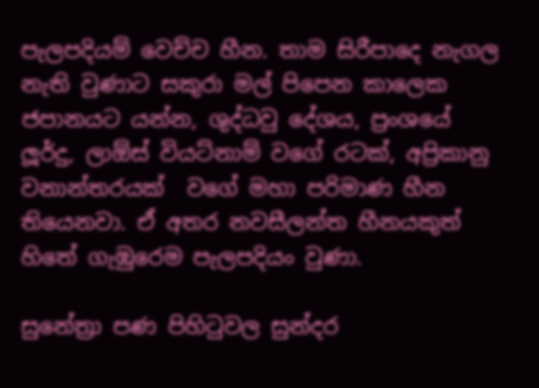පැලපදියම් වෙච්ච හීන. තාම සිරීපාදෙ නැගල නැති වුණාට සකුරා මල් පිපෙන කාලෙක ජපානයට යන්න, ශුද්ධවු දේශය, ප්‍රංශයේ ලූර්දු, ලාඕස් වියට්නාම් වගේ රටක්, අප්‍රිකානු වනාන්තරයක්  වගේ මහා පරිමාණ හීන තියෙනවා. ඒ අතර නවසීලන්ත හීනයකුත් හිතේ ගැඹුරෙම පැලපදියං වුණා.

සුනේත්‍රා පණ පිහිටුවල සුන්දර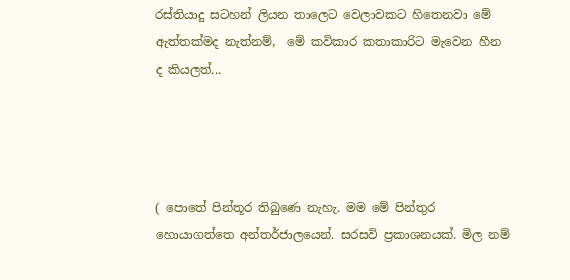රස්තියාදු සටහන් ලියන තාලෙට වෙලාවකට හිතෙනවා මේ ඇත්තක්මද නැත්නම්,  මේ කවිකාර කතාකාරිට මැවෙන හීන ද කියලත්...




( පොතේ පින්තූර තිබුණෙ නැහැ. මම මේ පින්තුර හොයාගත්තෙ අන්තර්ජාලයෙන්. සරසවි ප්‍රකාශනයක්. මිල නම්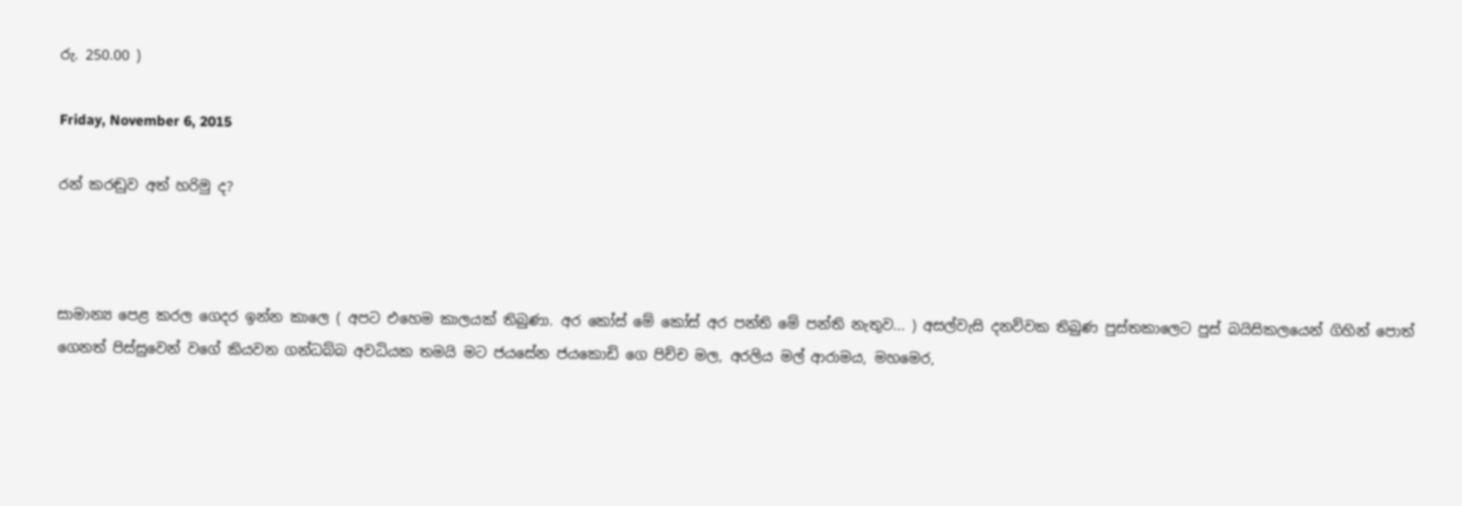රු. 250.00 )

Friday, November 6, 2015

රන් කරඬුව අත් හරිමු ද?



සාමාන්‍ය පෙළ කරල ගෙදර ඉන්න කාලෙ ( අපට එහෙම කාලයක් තිබුණා. අර කෝස් මේ කෝස් අර පන්ති මේ පන්ති නැතුව... ) අසල්වැසි දනව්වක තිබුණ පුස්තකාලෙට පුස් බයිසිකලයෙන් ගිහින් පොත් ගෙනත් පිස්සුවෙන් වගේ කියවන ගන්ධබ්බ අවධියක තමයි මට ජයසේන ජයකොඩි ගෙ පිච්ච මල, අරලිය මල් ආරාමය, මහමෙර,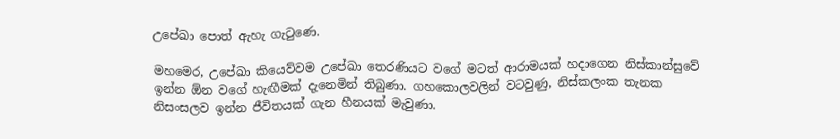උපේඛා පොත් ඇහැ ගැටුණෙ.

මහමෙර, උපේඛා කියෙව්වම උපේඛා තෙරණියට වගේ මටත් ආරාමයක් හදාගෙන නිස්කාන්සුවේ ඉන්න ඕන වගේ හැඟීමක් දැනෙමින් තිබුණා. ගහකොලවලින් වටවුණු, නිස්කලංක තැනක නිසංසලව ඉන්න ජීවිතයක් ගැන හීනයක් මැවුණා.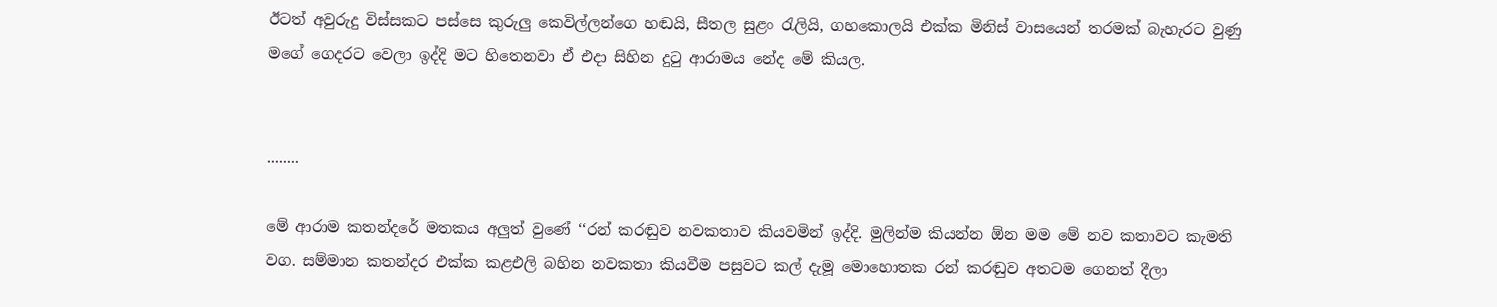ඊටත් අවුරුදු විස්සකට පස්සෙ කුරුලු කෙවිල්ලන්ගෙ හඬයි, සීතල සුළං රැලියි, ගහකොලයි එක්ක මිනිස් වාසයෙන් තරමක් බැහැරට වුණු මගේ ගෙදරට වෙලා ඉද්දි මට හිතෙනවා ඒ එදා සිහින දුටු ආරාමය නේද මේ කියල.


........

මේ ආරාම කතන්දරේ මතකය අලුත් වුණේ ‘‘රන් කරඬුව නවකතාව කියවමින් ඉද්දි. මුලින්ම කියන්න ඕන මම මේ නව කතාවට කැමති වග. සම්මාන කතන්දර එක්ක කළඑලි බහින නවකතා කියවීම පසුවට කල් දැමූ මොහොතක රන් කරඬුව අතටම ගෙනත් දීලා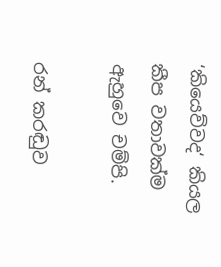‘කියෙව්වද‘ කියල කීප වතාවක්ම ඇහුවෙ චම්පි.

රන් කරඬුව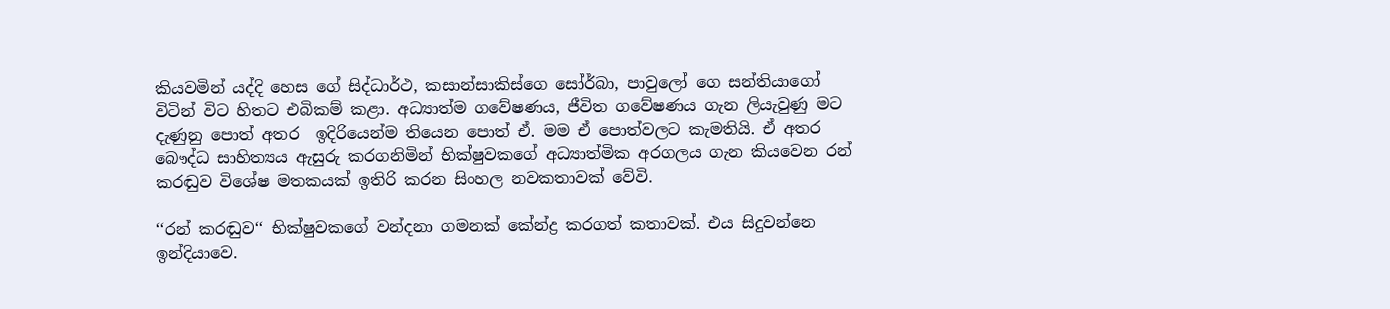කියවමින් යද්දි හෙස ගේ සිද්ධාර්ථ, කසාන්සාකිස්ගෙ සෝර්බා, පාවුලෝ ගෙ සන්තියාගෝ විටින් විට හිතට එබිකම් කළා. අධ්‍යාත්ම ගවේෂණය, ජීවිත ගවේෂණය ගැන ලියැවුණු මට දැණුනු පොත් අතර  ඉදිරියෙන්ම තියෙන පොත් ඒ. මම ඒ පොත්වලට කැමතියි. ඒ අතර බෞද්ධ සාහිත්‍යය ඇසුරු කරගනිමින් භික්ෂුවකගේ අධ්‍යාත්මික අරගලය ගැන කියවෙන රන් කරඬුව විශේෂ මතකයක් ඉතිරි කරන සිංහල නවකතාවක් වේවි.

‘‘රන් කරඬුව‘‘ භික්ෂුවකගේ වන්දනා ගමනක් කේන්ද්‍ර කරගත් කතාවක්. එය සිදුවන්නෙ ඉන්දියාවෙ.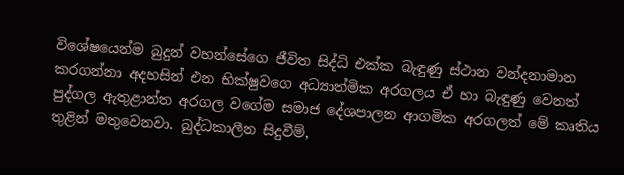විශේෂයෙන්ම බුදුන් වහන්සේගෙ ජීවිත සිද්ධි එක්ක බැඳුණු ස්ථාන වන්දනාමාන කරගන්නා අදහසින් එන භික්ෂුවගෙ අධ්‍යාත්මික අරගලය ඒ හා බැඳුණු වෙනත් පුද්ගල ඇතුළාන්ත අරගල වගේම සමාජ දේශපාලන ආගමික අරගලත් මේ කෘතිය තුළින් මතුවෙනවා. බුද්ධකාලීන සිදුවීම්,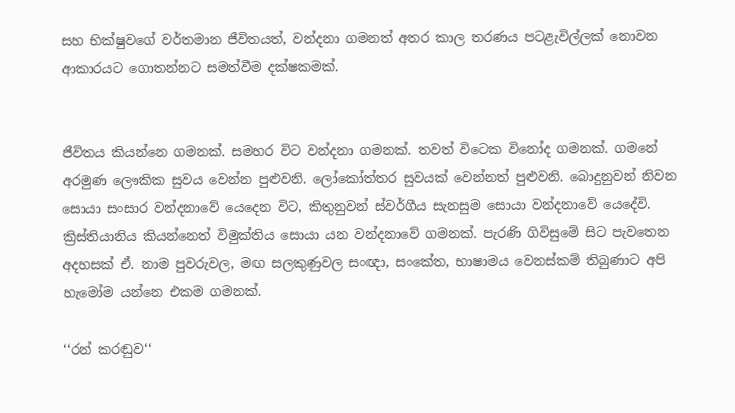සහ භික්ෂුවගේ වර්තමාන ජීවිතයත්, වන්දනා ගමනත් අතර කාල තරණය පටළැවිල්ලක් නොවන ආකාරයට ගොතන්නට සමත්වීම දක්ෂකමක්.


ජීවිතය කියන්නෙ ගමනක්. සමහර විට වන්දනා ගමනක්. තවත් විටෙක විනෝද ගමනක්. ගමනේ අරමුණ ලෞකික සුවය වෙන්න පුළුවනි. ලෝකෝත්තර සුවයක් වෙන්නත් පුළුවනි. බොදුනුවන් නිවන සොයා සංසාර වන්දනාවේ යෙදෙන විට, කිතුනුවන් ස්වර්ගීය සැනසුම සොයා වන්දනාවේ යෙදේවි. ක්‍රිස්තියානිය කියන්නෙත් විමුක්තිය සොයා යන වන්දනාවේ ගමනක්. පැරණි ගිවිසුමේ සිට පැවතෙන අදහසක් ඒ. නාම පුවරුවල, මඟ සලකුණුවල සංඥා, සංකේත, භාෂාමය වෙනස්කම් තිබුණාට අපි හැමෝම යන්නෙ එකම ගමනක්.

‘‘රන් කරඬුව‘‘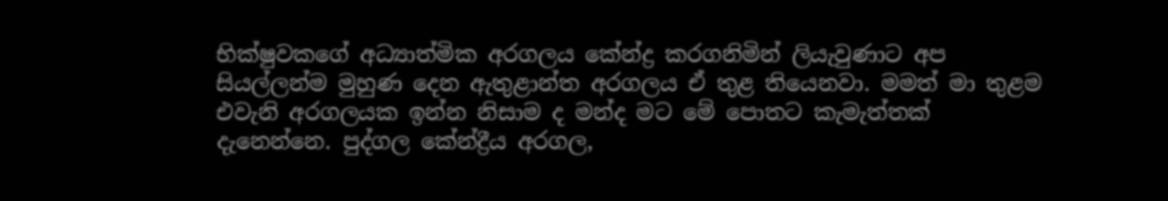භික්ෂුවකගේ අධ්‍යාත්මික අරගලය කේන්ද්‍ර කරගනිමින් ලියැවුණාට අප සියල්ලන්ම මුහුණ දෙන ඇතුළාන්ත අරගලය ඒ තුළ තියෙනවා. මමත් මා තුළම එවැනි අරගලයක ඉන්න නිසාම ද මන්ද මට මේ පොතට කැමැත්තක් දැනෙන්නෙ. පුද්ගල කේන්ද්‍රීය අරගල,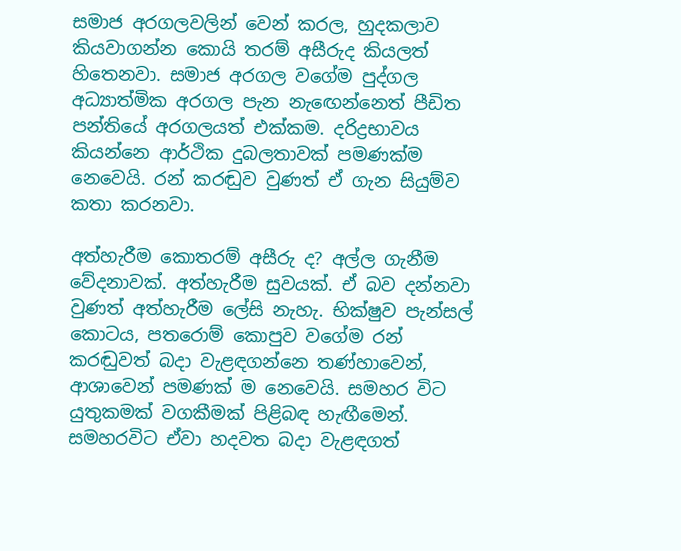සමාජ අරගලවලින් වෙන් කරල, හුදකලාව කියවාගන්න කොයි තරම් අසීරුද කියලත් හිතෙනවා. සමාජ අරගල වගේම පුද්ගල අධ්‍යාත්මික අරගල පැන නැඟෙන්නෙත් පීඩිත පන්තියේ අරගලයත් එක්කම. දරිද්‍රභාවය කියන්නෙ ආර්ථික දුබලතාවක් පමණක්ම නෙවෙයි. රන් කරඬුව වුණත් ඒ ගැන සියුම්ව කතා කරනවා.

අත්හැරීම කොතරම් අසීරු ද? අල්ල ගැනීම වේදනාවක්. අත්හැරීම සුවයක්. ඒ බව දන්නවා වුණත් අත්හැරීම ලේසි නැහැ. භික්ෂුව පැන්සල් කොටය, පතරොම් කොපුව වගේම රන් කරඬුවත් බදා වැළඳගන්නෙ තණ්හාවෙන්, ආශාවෙන් පමණක් ම නෙවෙයි. සමහර විට යුතුකමක් වගකීමක් පිළිබඳ හැඟීමෙන්. සමහරවිට ඒවා හදවත බදා වැළඳගත්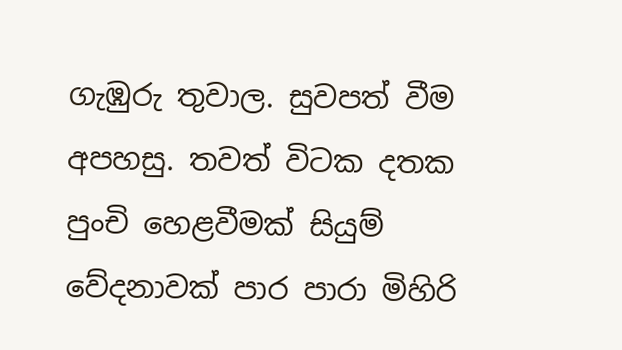ගැඹුරු තුවාල. සුවපත් වීම අපහසු. තවත් විටක දතක පුංචි හෙළවීමක් සියුම් වේදනාවක් පාර පාරා මිහිරි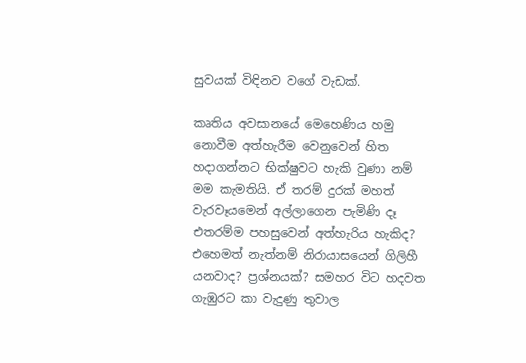සුවයක් විඳිනව වගේ වැඩක්.

කෘතිය අවසානයේ මෙහෙණිය හමු නොවීම අත්හැරීම වෙනුවෙන් හිත හදාගන්නට භික්ෂුවට හැකි වුණා නම් මම කැමතියි. ඒ තරම් දුරක් මහත් වැරවෑයමෙන් අල්ලාගෙන පැමිණි දෑ එතරම්ම පහසුවෙන් අත්හැරිය හැකිද? එහෙමත් නැත්නම් නිරායාසයෙන් ගිලිහී යනවාද? ප්‍රශ්නයක්? සමහර විට හදවත ගැඹුරට කා වැදුණු තුවාල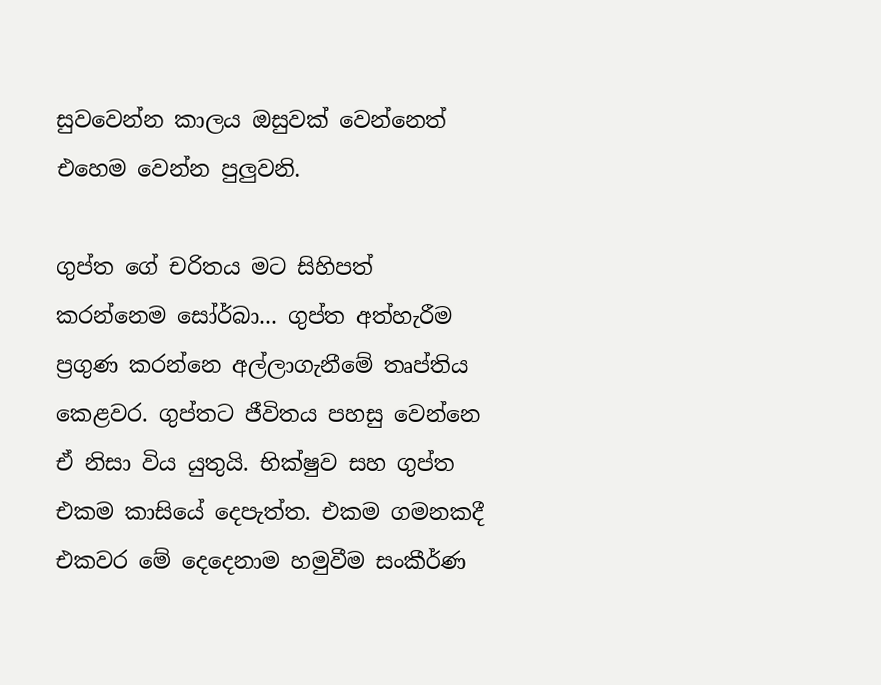සුවවෙන්න කාලය ඔසුවක් වෙන්නෙත් එහෙම වෙන්න පුලුවනි.

ගුප්ත ගේ චරිතය මට සිහිපත් කරන්නෙම සෝර්බා... ගුප්ත අත්හැරීම ප්‍රගුණ කරන්නෙ අල්ලාගැනීමේ තෘප්තිය කෙළවර. ගුප්තට ජීවිතය පහසු වෙන්නෙ ඒ නිසා විය යුතුයි. භික්ෂුව සහ ගුප්ත එකම කාසියේ දෙපැත්ත. එකම ගමනකදී එකවර මේ දෙදෙනාම හමුවීම සංකීර්ණ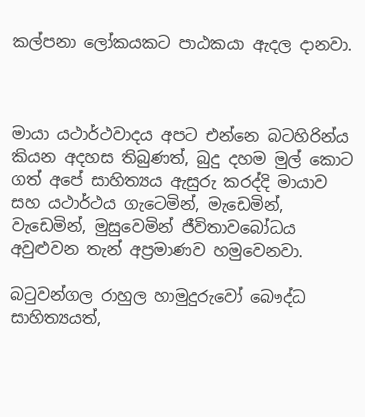කල්පනා ලෝකයකට පාඨකයා ඇදල දානවා.



මායා යථාර්ථවාදය අපට එන්නෙ බටහිරින්ය කියන අදහස තිබුණත්, බුදු දහම මුල් කොට ගත් අපේ සාහිත්‍යය ඇසුරු කරද්දි මායාව සහ යථාර්ථය ගැටෙමින්, මැඩෙමින්, වැඩෙමින්, මුසුවෙමින් ජීවිතාවබෝධය අවුළුවන තැන් අප්‍රමාණව හමුවෙනවා.

බටුවන්ගල රාහුල හාමුදුරුවෝ බෞද්ධ සාහිත්‍යයත්,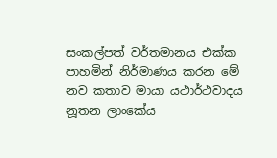සංකල්පත් වර්තමානය එක්ක පාහමින් නිර්මාණය කරන මේ නව කතාව මායා යථාර්ථවාදය නූතන ලාංකේය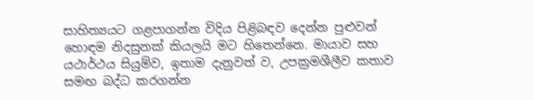සාහිත්‍යයට ගළපාගන්න විදිය පිළිබඳව දෙන්න පුළුවන් හොඳම නිදසුනක් කියලයි මට හිතෙන්නෙ. මායාව සහ යථාර්ථය සියුම්ව, ඉතාම දැනුවත් ව, උපක්‍රමශීලීව කතාව සමඟ බද්ධ කරගන්න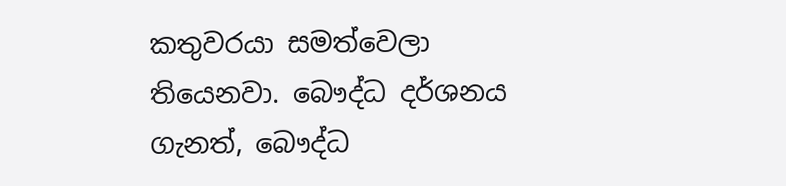කතුවරයා සමත්වෙලා තියෙනවා. බෞද්ධ දර්ශනය ගැනත්, බෞද්ධ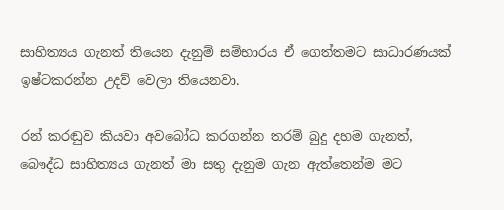සාහිත්‍යය ගැනත් තියෙන දැනුම් සම්භාරය ඒ ගෙත්තමට සාධාරණයක් ඉෂ්ටකරන්න උදව් වෙලා තියෙනවා.

රන් කරඬුව කියවා අවබෝධ කරගන්න තරම් බුදු දහම ගැනත්, බෞද්ධ සාහිත්‍යය ගැනත් මා සතු දැනුම ගැන ඇත්තෙන්ම මට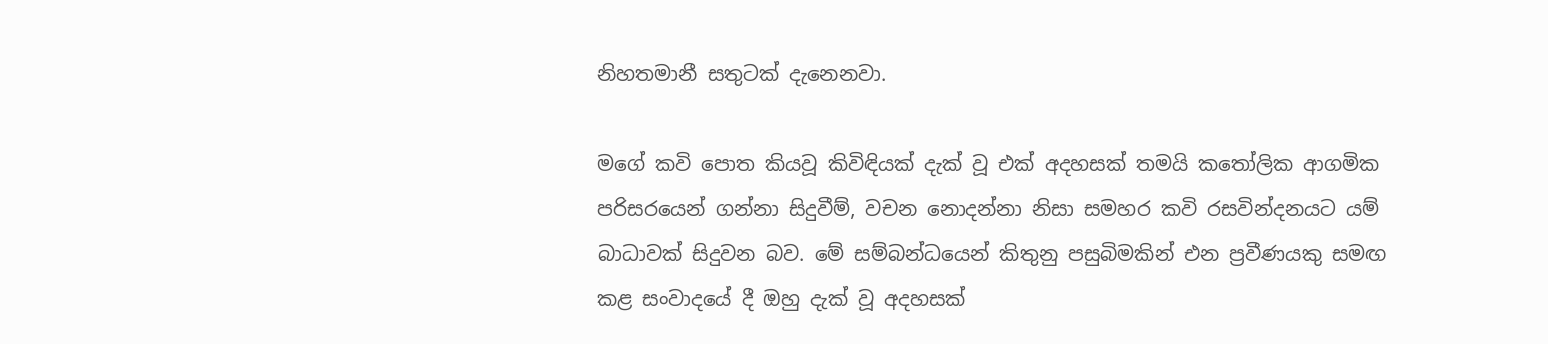නිහතමානී සතුටක් දැනෙනවා.

මගේ කවි පොත කියවූ කිවිඳියක් දැක් වූ එක් අදහසක් තමයි කතෝලික ආගමික පරිසරයෙන් ගන්නා සිදුවීම්, වචන නොදන්නා නිසා සමහර කවි රසවින්දනයට යම් බාධාවක් සිදුවන බව. මේ සම්බන්ධයෙන් කිතුනු පසුබිමකින් එන ප්‍රවීණයකු සමඟ කළ සංවාදයේ දී ඔහු දැක් වූ අදහසක්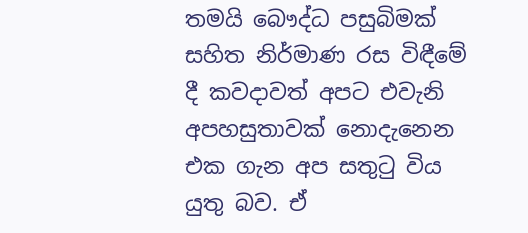තමයි බෞද්ධ පසුබිමක් සහිත නිර්මාණ රස විඳීමේ දී කවදාවත් අපට එවැනි අපහසුතාවක් නොදැනෙන එක ගැන අප සතුටු විය යුතු බව. ඒ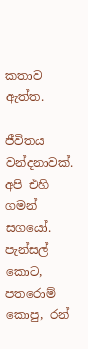කතාව ඇත්ත.

ජීවිතය වන්දනාවක්. අපි එහි ගමන් සගයෝ. පැන්සල් කොට, පතරොම් කොපු, රන්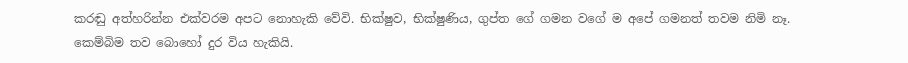කරඬු අත්හරින්න එක්වරම අපට නොහැකි වේවි. භික්ෂුව, භික්ෂුණිය, ගුප්ත ගේ ගමන වගේ ම අපේ ගමනත් තවම නිමි නෑ. කෙම්බිම තව බොහෝ දුර විය හැකියි.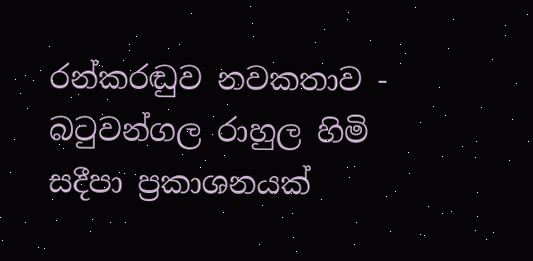රන්කරඬුව නවකතාව - බටුවන්ගල රාහුල හිමි
සදීපා ප්‍රකාශනයක්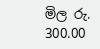මිල රු. 300.00